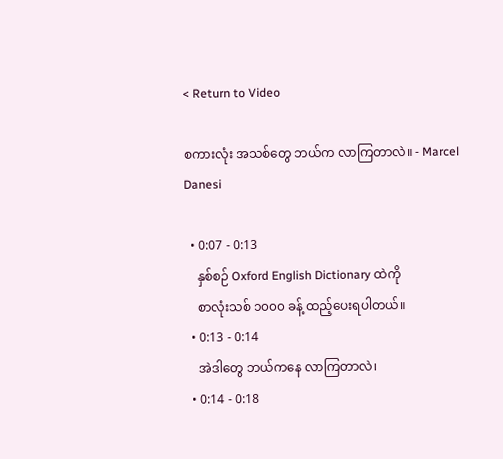< Return to Video

စကားလုံး အသစ်တွေ ဘယ်က လာကြတာလဲ။ - Marcel Danesi

  • 0:07 - 0:13
    နှစ်စဉ် Oxford English Dictionary ထဲကို
    စာလုံးသစ် ၁၀၀၀ ခန့် ထည့်ပေးရပါတယ်။
  • 0:13 - 0:14
    အဲဒါတွေ ဘယ်ကနေ လာကြတာလဲ၊
  • 0:14 - 0:18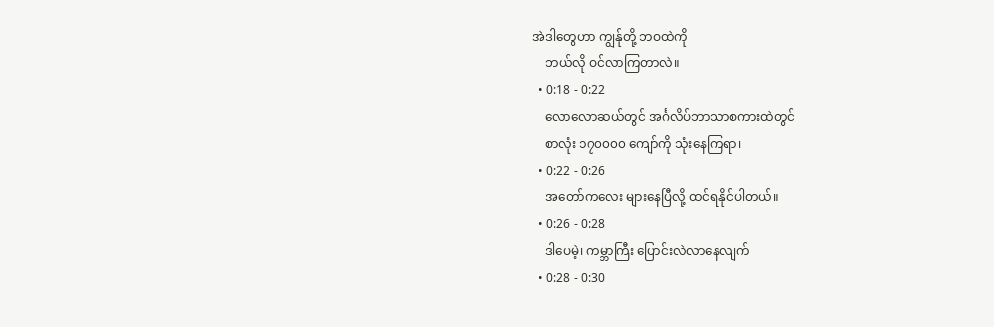အဲဒါတွေဟာ ကျွန်ုတို့ ဘဝထဲကို
    ဘယ်လို ဝင်လာကြတာလဲ။
  • 0:18 - 0:22
    လောလောဆယ်တွင် အင်္ဂလိပ်ဘာသာစကားထဲတွင်
    စာလုံး ၁၇၀၀၀၀ ကျော်ကို သုံးနေကြရာ၊
  • 0:22 - 0:26
    အတော်ကလေး များနေပြီလို့ ထင်ရနိုင်ပါတယ်။
  • 0:26 - 0:28
    ဒါပေမဲ့၊ ကမ္ဘာကြီး ပြောင်းလဲလာနေလျက်
  • 0:28 - 0:30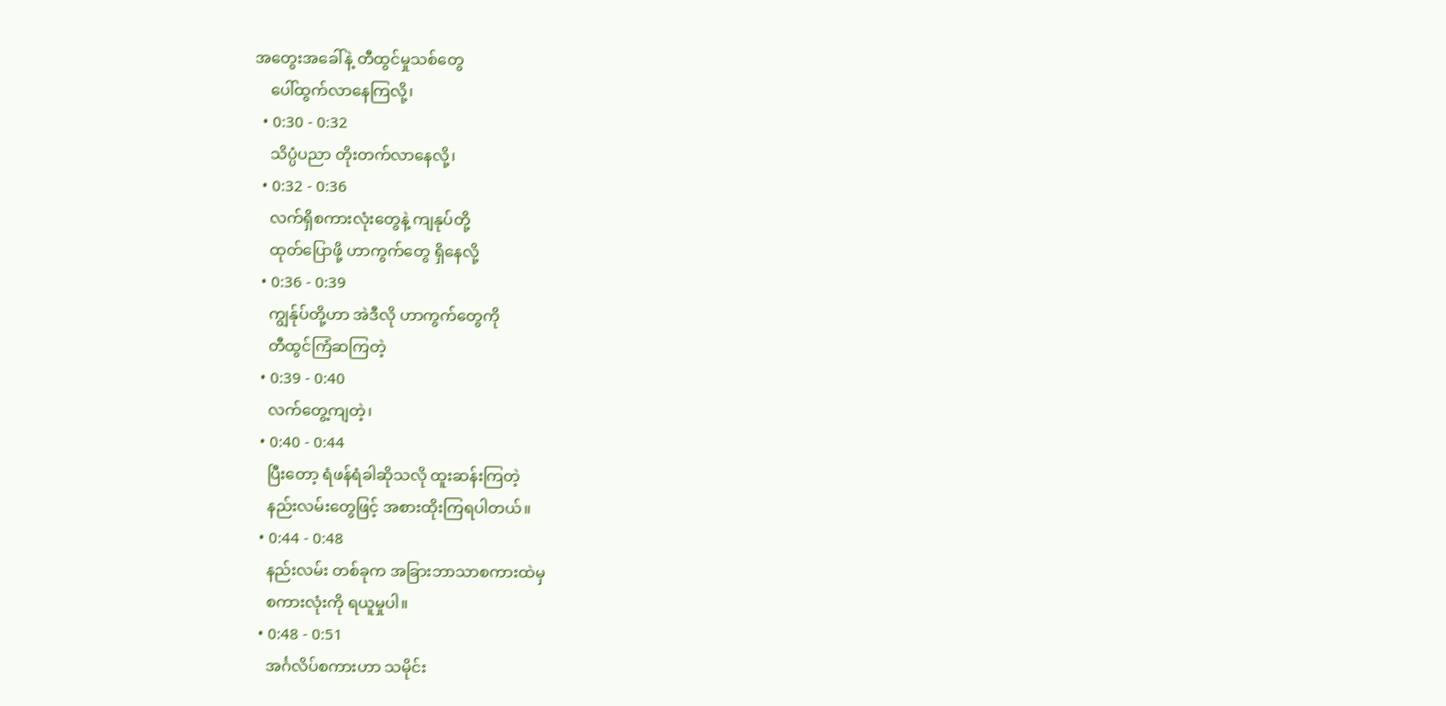အတွေးအခေါ်နဲ့ တီထွင်မှုသစ်တွေ
    ပေါ်ထွက်လာနေကြလို့၊
  • 0:30 - 0:32
    သိပ္ပံပညာ တိုးတက်လာနေလို့၊
  • 0:32 - 0:36
    လက်ရှိစကားလုံးတွေနဲ့ ကျနုပ်တို့
    ထုတ်ပြောဖို့ ဟာကွက်တွေ ရှိနေလို့
  • 0:36 - 0:39
    ကျွန်ုပ်တို့ဟာ အဲဒီလို ဟာကွက်တွေကို
    တီထွင်ကြံဆကြတဲ့
  • 0:39 - 0:40
    လက်တွေ့ကျတဲ့၊
  • 0:40 - 0:44
    ပြီးတော့ ရံဖန်ရံခါဆိုသလို ထူးဆန်းကြတဲ့
    နည်းလမ်းတွေဖြင့် အစားထိုးကြရပါတယ်။
  • 0:44 - 0:48
    နည်းလမ်း တစ်ခုက အခြားဘာသာစကားထဲမှ
    စကားလုံးကို ရယူမှုပါ။
  • 0:48 - 0:51
    အင်္ဂလိပ်စကားဟာ သမိုင်း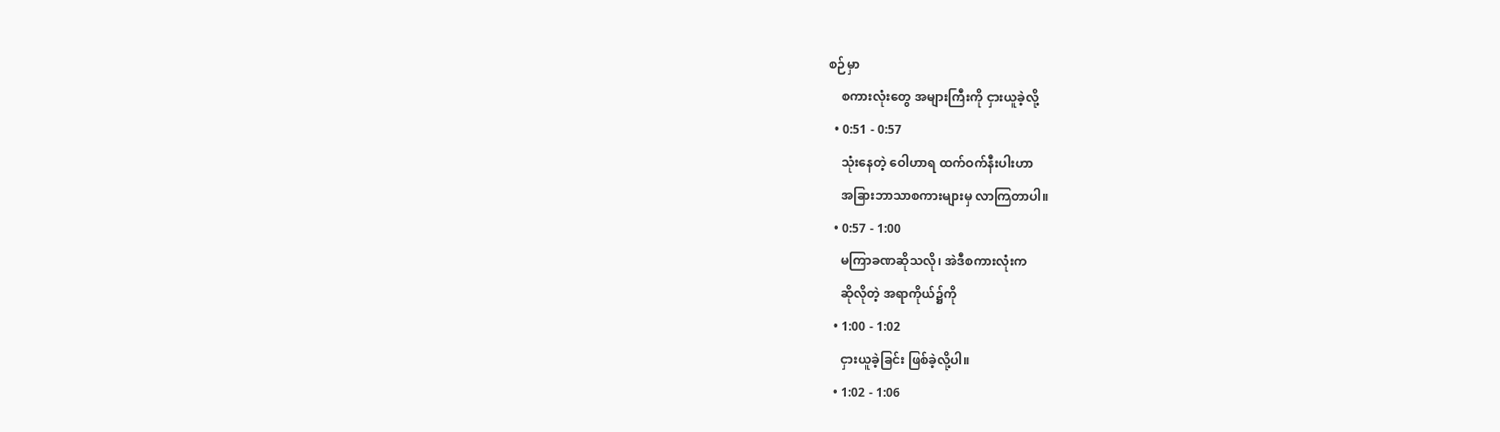စဉ်မှာ
    စကားလုံးတွေ အများကြီးကို ငှားယူခဲ့လို့
  • 0:51 - 0:57
    သုံးနေတဲ့ ဝေါဟာရ ထက်ဝက်နီးပါးဟာ
    အခြားဘာသာစကားများမှ လာကြတာပါ။
  • 0:57 - 1:00
    မကြာခဏဆိုသလို၊ အဲဒီစကားလုံးက
    ဆိုလိုတဲ့ အရာကိုယ်၌ကို
  • 1:00 - 1:02
    ငှားယူခဲ့ခြင်း ဖြစ်ခဲ့လို့ပါ။
  • 1:02 - 1:06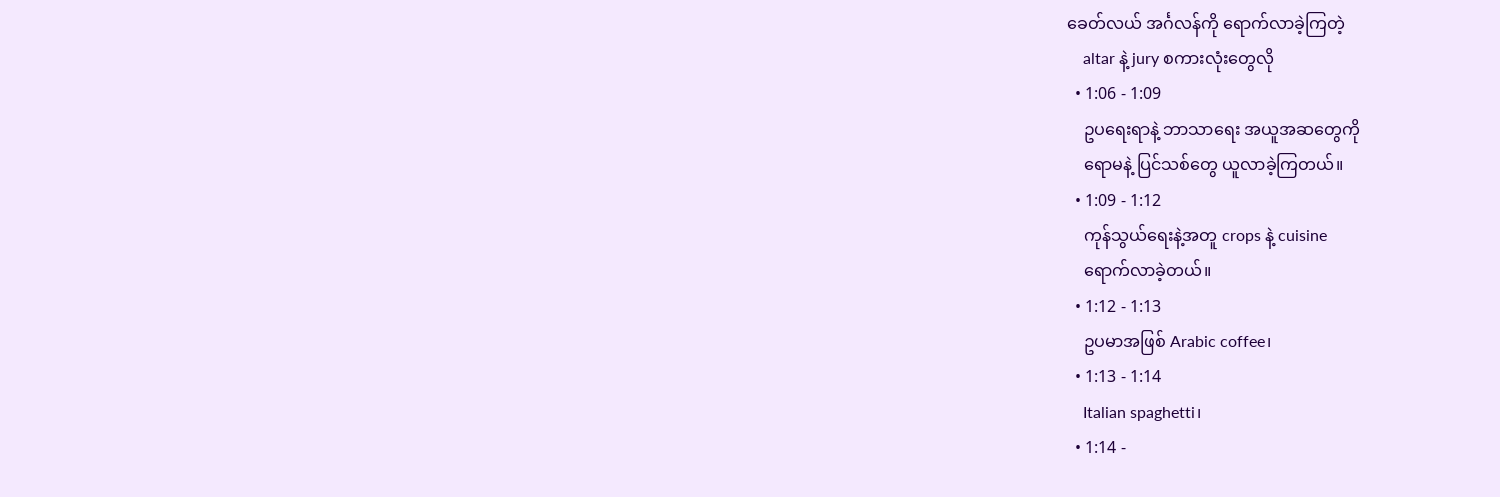ခေတ်လယ် အင်္ဂလန်ကို ရောက်လာခဲ့ကြတဲ့
    altar နဲ့ jury စကားလုံးတွေလို
  • 1:06 - 1:09
    ဥပရေးရာနဲ့ ဘာသာရေး အယူအဆတွေကို
    ရောမနဲ့ ပြင်သစ်တွေ ယူလာခဲ့ကြတယ်။
  • 1:09 - 1:12
    ကုန်သွယ်ရေးနဲ့အတူ crops နဲ့ cuisine
    ရောက်လာခဲ့တယ်။
  • 1:12 - 1:13
    ဥပမာအဖြစ် Arabic coffee၊
  • 1:13 - 1:14
    Italian spaghetti၊
  • 1:14 -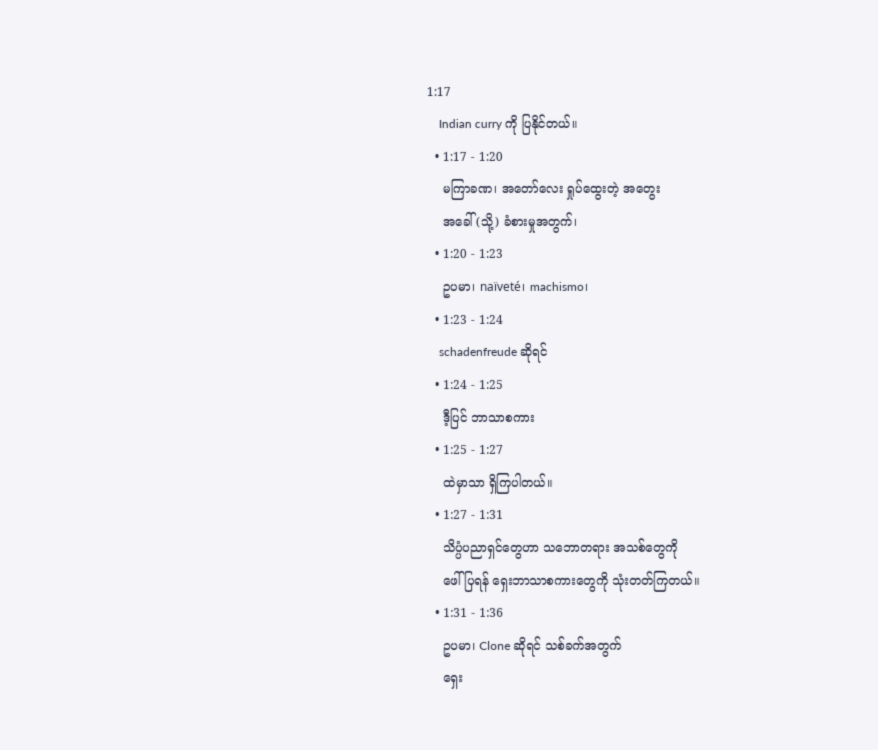1:17
    Indian curry ကို ပြနိုင်တယ်။
  • 1:17 - 1:20
    မကြာခဏ၊ အတော်လေး ရှုပ်ထွေးတဲ့ အတွေး
    အခေါ် (သို့) ခံစားမှုအတွက်၊
  • 1:20 - 1:23
    ဥပမာ၊ naïveté၊ machismo၊
  • 1:23 - 1:24
    schadenfreude ဆိုရင်
  • 1:24 - 1:25
    ဒီ့ပြင် ဘာသာစကား
  • 1:25 - 1:27
    ထဲမှာသာ ရှိကြပါတယ်။
  • 1:27 - 1:31
    သိပ္ပံပညာရှင်တွေဟာ သဘောတရား အသစ်တွေကို
    ဖေါ်ပြရန် ရှေးဘာသာစကားတွေကို သုံးတတ်ကြတယ်။
  • 1:31 - 1:36
    ဥပမာ၊ Clone ဆိုရင် သစ်ခက်အတွက်
    ရှေး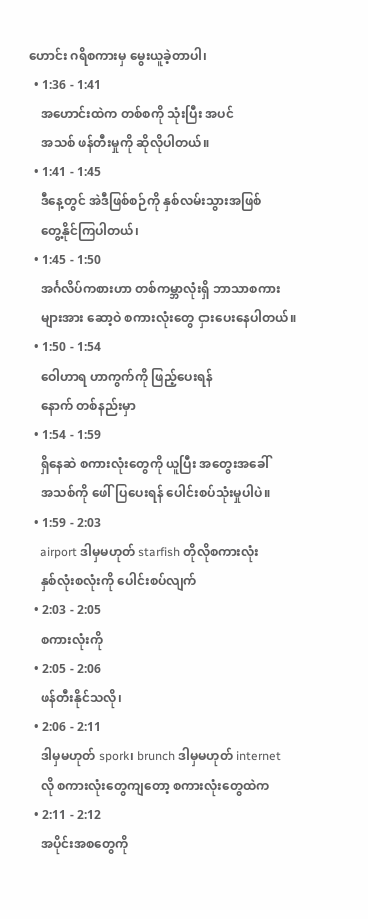ဟောင်း ဂရိစကားမှ မွေးယူခဲ့တာပါ၊
  • 1:36 - 1:41
    အဟောင်းထဲက တစ်စကို သုံးပြီး အပင်
    အသစ် ဖန်တီးမှုကို ဆိုလိုပါတယ်။
  • 1:41 - 1:45
    ဒီနေ့တွင် အဲဒီဖြစ်စဉ်ကို နှစ်လမ်းသွားအဖြစ်
    တွေ့နိုင်ကြပါတယ်၊
  • 1:45 - 1:50
    အင်္ဂလိပ်ကစားဟာ တစ်ကမ္ဘာလုံးရှိ ဘာသာစကား
    များအား ဆော့ဝဲ စကားလုံးတွေ ငှားပေးနေပါတယ်။
  • 1:50 - 1:54
    ဝေါဟာရ ဟာကွက်ကို ဖြည့်ပေးရန်
    နောက် တစ်နည်းမှာ
  • 1:54 - 1:59
    ရှိနေဆဲ စကားလုံးတွေကို ယူပြီး အတွေးအခေါ်
    အသစ်ကို ဖေါ်ပြပေးရန် ပေါင်းစပ်သုံးမှုပါပဲ။
  • 1:59 - 2:03
    airport ဒါမှမဟုတ် starfish တိုလိုစကားလုံး
    နှစ်လုံးစလုံးကို ပေါင်းစပ်လျက်
  • 2:03 - 2:05
    စကားလုံးကို
  • 2:05 - 2:06
    ဖန်တီးနိုင်သလို၊
  • 2:06 - 2:11
    ဒါမှမဟုတ် spork၊ brunch ဒါမှမဟုတ် internet
    လို စကားလုံးတွေကျတော့ စကားလုံးတွေထဲက
  • 2:11 - 2:12
    အပိုင်းအစတွေကို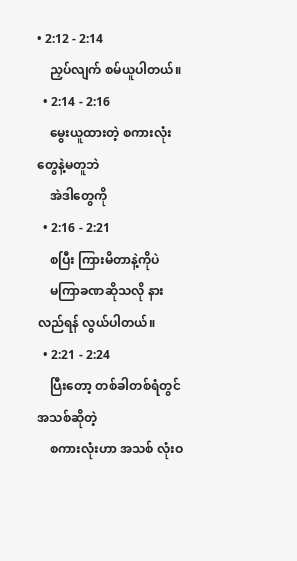• 2:12 - 2:14
    ညှပ်လျက် စမ်ယူပါတယ်။
  • 2:14 - 2:16
    မွေးယူထားတဲ့ စကားလုံးတွေနဲ့မတူဘဲ
    အဲဒါတွေကို
  • 2:16 - 2:21
    စပြီး ကြားမိတာနဲ့ကိုပဲ
    မကြာခဏဆိုသလို နားလည်ရန် လွယ်ပါတယ်။
  • 2:21 - 2:24
    ပြီးတော့ တစ်ခါတစ်ရံတွင် အသစ်ဆိုတဲ့
    စကားလုံးဟာ အသစ် လုံးဝ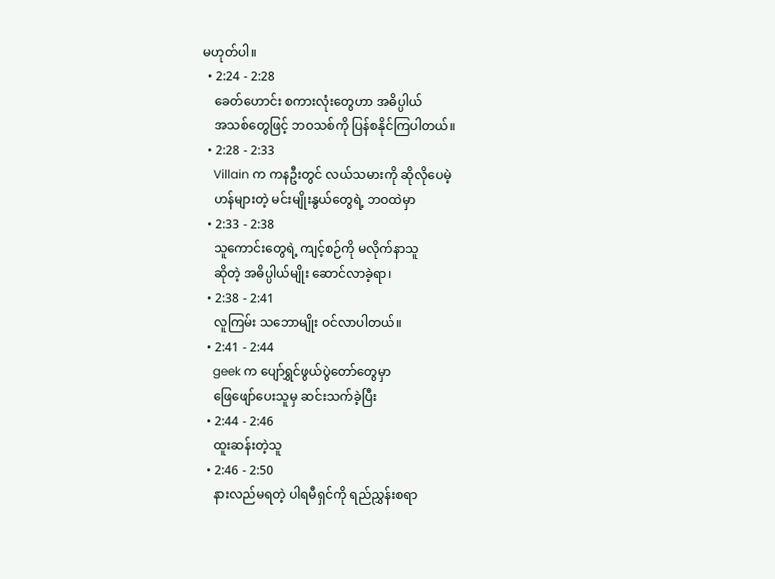မဟုတ်ပါ။
  • 2:24 - 2:28
    ခေတ်ဟောင်း စကားလုံးတွေဟာ အဓိပ္ပါယ်
    အသစ်တွေဖြင့် ဘဝသစ်ကို ပြန်စနိုင်ကြပါတယ်။
  • 2:28 - 2:33
    Villain က ကနဦးတွင် လယ်သမားကို ဆိုလိုပေမဲ့
    ဟန်များတဲ့ မင်းမျိုးနွယ်တွေရဲ့ ဘဝထဲမှာ
  • 2:33 - 2:38
    သူကောင်းတွေရဲ့ ကျင့်စဉ်ကို မလိုက်နာသူ
    ဆိုတဲ့ အဓိပ္ပါယ်မျိုး ဆောင်လာခဲ့ရာ၊
  • 2:38 - 2:41
    လူကြမ်း သဘောမျိုး ဝင်လာပါတယ်။
  • 2:41 - 2:44
    geek က ပျော်ရွှင်ဖွယ်ပွဲတော်တွေမှာ
    ဖြေဖျော်ပေးသူမှ ဆင်းသက်ခဲ့ပြီး
  • 2:44 - 2:46
    ထူးဆန်းတဲ့သူ
  • 2:46 - 2:50
    နားလည်မရတဲ့ ပါရမီရှင်ကို ရည်ညွှန်းစရာ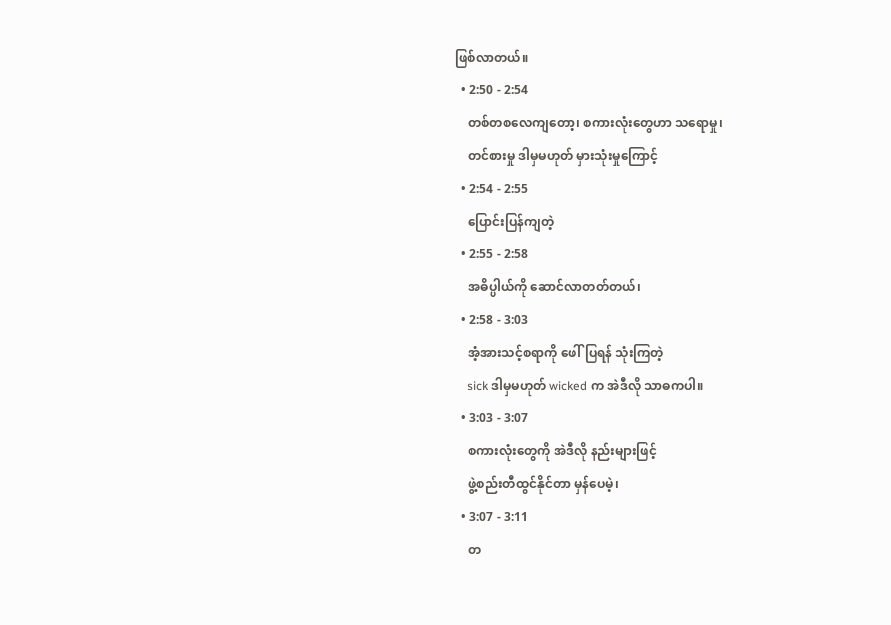ဖြစ်လာတယ်။
  • 2:50 - 2:54
    တစ်တစလေကျတော့၊ စကားလုံးတွေဟာ သရောမှု၊
    တင်စားမှု ဒါမှမဟုတ် မှားသုံးမှုကြောင့်
  • 2:54 - 2:55
    ပြောင်းပြန်ကျတဲ့
  • 2:55 - 2:58
    အဓိပ္ပါယ်ကို ဆောင်လာတတ်တယ်၊
  • 2:58 - 3:03
    အံ့အားသင့်စရာကို ဖေါ်ပြရန် သုံးကြတဲ့
    sick ဒါမှမဟုတ် wicked က အဲဒီလို သာဓကပါ။
  • 3:03 - 3:07
    စကားလုံးတွေကို အဲဒီလို နည်းများဖြင့်
    ဖွဲ့စည်းတီထွင်နိုင်တာ မှန်ပေမဲ့၊
  • 3:07 - 3:11
    တ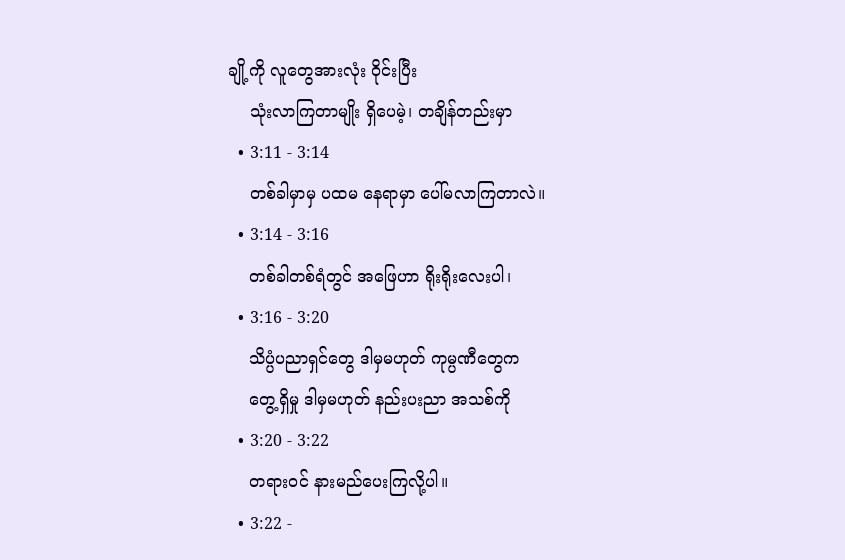ချို့ကို လူတွေအားလုံး ဝိုင်းပြီး
    သုံးလာကြတာမျိုး ရှိပေမဲ့၊ တချိန်တည်းမှာ
  • 3:11 - 3:14
    တစ်ခါမှာမှ ပထမ နေရာမှာ ပေါ်မလာကြတာလဲ။
  • 3:14 - 3:16
    တစ်ခါတစ်ရံတွင် အဖြေဟာ ရိုးရိုးလေးပါ၊
  • 3:16 - 3:20
    သိပ္ပံပညာရှင်တွေ ဒါမှမဟုတ် ကုမ္ပဏီတွေက
    တွေ့ရှိမှု ဒါမှမဟုတ် နည်းပးညာ အသစ်ကို
  • 3:20 - 3:22
    တရားဝင် နားမည်ပေးကြလို့ပါ။
  • 3:22 -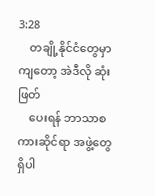3:28
    တချို့နိုင်ငံတွေမှာကျတော့ အဲဒီလို ဆုံးဖြတ်
    ပေးရန် ဘာသာစကားဆိုင်ရာ အဖွဲ့တွေ ရှိပါ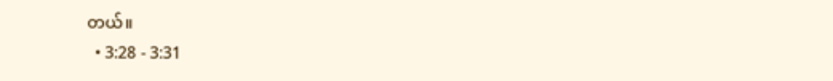တယ်။
  • 3:28 - 3:31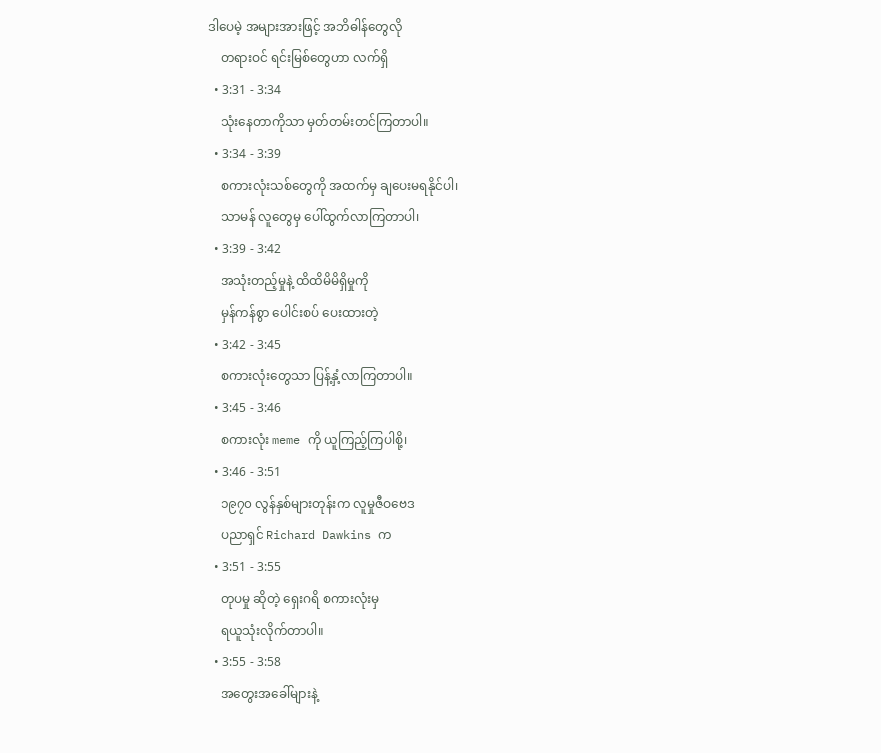ဒါပေမဲ့ အများအားဖြင့် အဘိဓါန်တွေလို
    တရားဝင် ရင်းမြစ်တွေဟာ လက်ရှိ
  • 3:31 - 3:34
    သုံးနေတာကိုသာ မှတ်တမ်းတင်ကြတာပါ။
  • 3:34 - 3:39
    စကားလုံးသစ်တွေကို အထက်မှ ချပေးမရနိုင်ပါ၊
    သာမန် လူတွေမှ ပေါ်ထွက်လာကြတာပါ၊
  • 3:39 - 3:42
    အသုံးတည့်မှုနဲ့ ထိထိမိမိရှိမှုကို
    မှန်ကန်စွာ ပေါင်းစပ် ပေးထားတဲ့
  • 3:42 - 3:45
    စကားလုံးတွေသာ ပြန့်နှံ့လာကြတာပါ။
  • 3:45 - 3:46
    စကားလုံး meme ကို ယူကြည့်ကြပါစို့၊
  • 3:46 - 3:51
    ၁၉၇၀ လွန်နှစ်များတုန်းက လူမှုဇီဝဗေဒ
    ပညာရှင် Richard Dawkins က
  • 3:51 - 3:55
    တုပမှု ဆိုတဲ့ ရှေးဂရိ စကားလုံးမှ
    ရယူသုံးလိုက်တာပါ။
  • 3:55 - 3:58
    အတွေးအခေါ်များနဲ့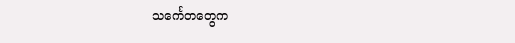သင်္ကေတတွေက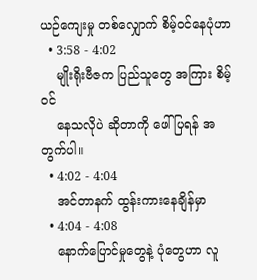ယဉ်ကျေးမှု တစ်လျှောက် စိမ့်ဝင်နေပုံဟာ
  • 3:58 - 4:02
    မျိုးရိုးဗီဇက ပြည်သူတွေ အကြား စိမ့်ဝင်
    နေသလိုပဲ ဆိုတာကို ဖေါ်ပြရန် အတွက်ပါ။
  • 4:02 - 4:04
    အင်တာနက် ထွန်းကားနေချိန်မှာ
  • 4:04 - 4:08
    နောက်ပြောင်မှုတွေနဲ့ ပုံတွေဟာ လူ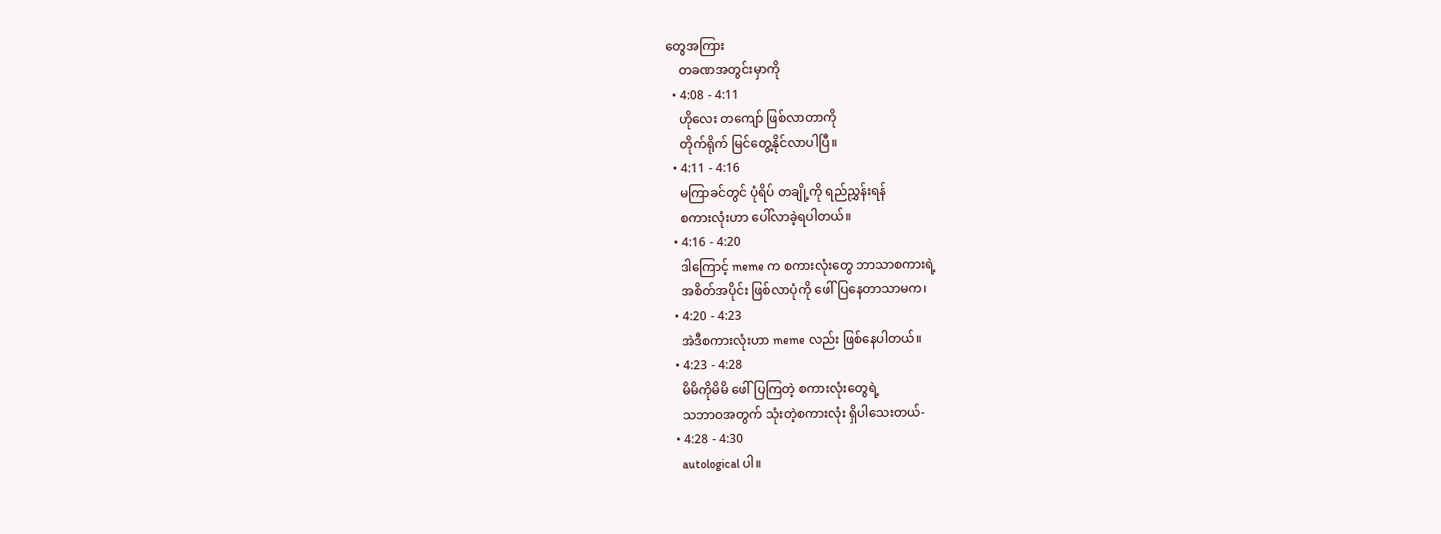တွေအကြား
    တခဏအတွင်းမှာကို
  • 4:08 - 4:11
    ဟိုလေး တကျော် ဖြစ်လာတာကို
    တိုက်ရိုက် မြင်တွေ့နိုင်လာပါပြီ။
  • 4:11 - 4:16
    မကြာခင်တွင် ပုံရိပ် တချို့ကို ရည်ညွှန်းရန်
    စကားလုံးဟာ ပေါ်လာခဲ့ရပါတယ်။
  • 4:16 - 4:20
    ဒါကြောင့် meme က စကားလုံးတွေ ဘာသာစကားရဲ့
    အစိတ်အပိုင်း ဖြစ်လာပုံကို ဖေါ်ပြနေတာသာမက၊
  • 4:20 - 4:23
    အဲဒီစကားလုံးဟာ meme လည်း ဖြစ်နေပါတယ်။
  • 4:23 - 4:28
    မိမိကိုမိမိ ဖေါ်ပြကြတဲ့ စကားလုံးတွေရဲ့
    သဘာဝအတွက် သုံးတဲ့စကားလုံး ရှိပါသေးတယ်-
  • 4:28 - 4:30
    autological ပါ။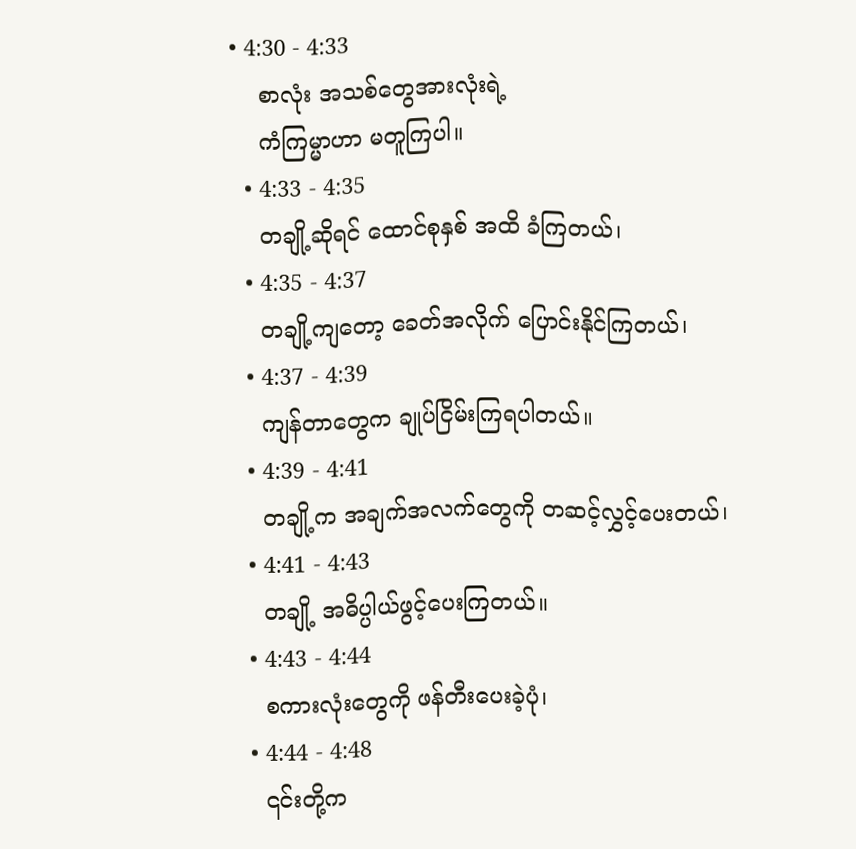• 4:30 - 4:33
    စာလုံး အသစ်တွေအားလုံးရဲ့
    ကံကြမ္မာဟာ မတူကြပါ။
  • 4:33 - 4:35
    တချို့ဆိုရင် ထောင်စုနှစ် အထိ ခံကြတယ်၊
  • 4:35 - 4:37
    တချို့ကျတော့ ခေတ်အလိုက် ပြောင်းနိုင်ကြတယ်၊
  • 4:37 - 4:39
    ကျန်တာတွေက ချုပ်ငြိမ်းကြရပါတယ်။
  • 4:39 - 4:41
    တချို့က အချက်အလက်တွေကို တဆင့်လွှင့်ပေးတယ်၊
  • 4:41 - 4:43
    တချို့ အဓိပ္ပါယ်ဖွင့်ပေးကြတယ်။
  • 4:43 - 4:44
    စကားလုံးတွေကို ဖန်တီးပေးခဲ့ပုံ၊
  • 4:44 - 4:48
    ၎င်းတို့က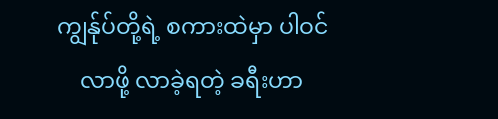ကျွန်ုပ်တို့ရဲ့ စကားထဲမှာ ပါဝင်
    လာဖို့ လာခဲ့ရတဲ့ ခရီးဟာ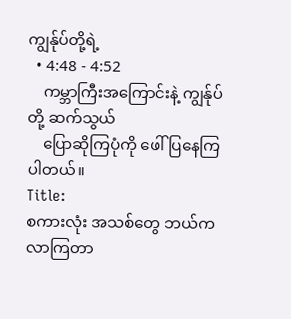ကျွန်ုပ်တို့ရဲ့
  • 4:48 - 4:52
    ကမ္ဘာကြီးအကြောင်းနဲ့ ကျွန်ုပ်တို့ ဆက်သွယ်
    ပြောဆိုကြပုံကို ဖေါ်ပြနေကြပါတယ်။
Title:
စကားလုံး အသစ်တွေ ဘယ်က လာကြတာ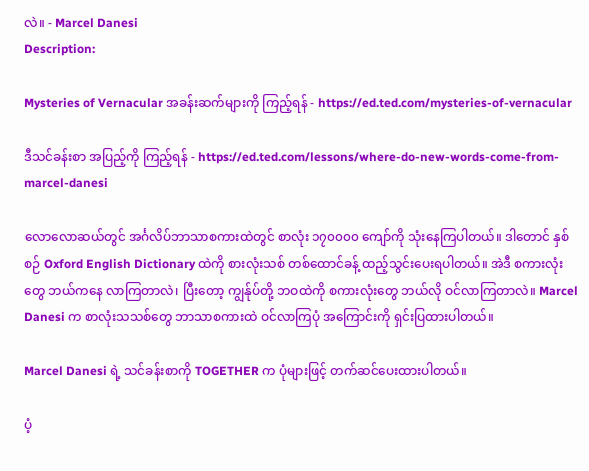လဲ။ - Marcel Danesi
Description:

Mysteries of Vernacular အခန်းဆက်များကို ကြည့်ရန် - https://ed.ted.com/mysteries-of-vernacular

ဒီသင်ခန်းစာ အပြည့်ကို ကြည့်ရန် - https://ed.ted.com/lessons/where-do-new-words-come-from-marcel-danesi

လောလောဆယ်တွင် အင်္ဂလိပ်ဘာသာစကားထဲတွင် စာလုံး ၁၇၀၀၀၀ ကျော်ကို သုံးနေကြပါတယ်။ ဒါတောင် နှစ်စဉ် Oxford English Dictionary ထဲကို စားလုံးသစ် တစ်ထောင်ခန့် ထည့်သွင်းပေးရပါတယ်။ အဲဒီ စကားလုံးတွေ ဘယ်ကနေ လာကြတာလဲ၊ ပြီးတော့ ကျွန်ုပ်တို့ ဘဝထဲကို စကားလုံးတွေ ဘယ်လို ဝင်လာကြတာလဲ။ Marcel Danesi က စာလုံးသသစ်တွေ ဘာသာစကားထဲ ဝင်လာကြပုံ အကြောင်းကို ရှင်းပြထားပါတယ်။

Marcel Danesi ရဲ့ သင်ခန်းစာကို TOGETHER က ပုံများဖြင့် တက်ဆင်ပေးထားပါတယ်။

ပံ့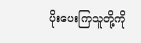ပိုးပေးကြသူတို့ကို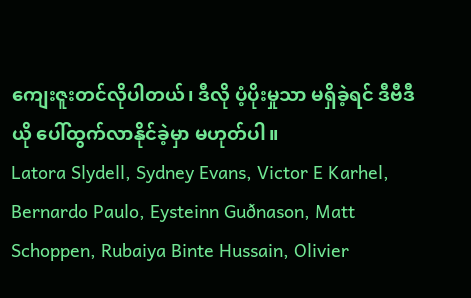ကျေးဇူးတင်လိုပါတယ်၊ ဒီလို ပံ့ပိုးမှုသာ မရှိခဲ့ရင် ဒီဗီဒီယို ပေါ်ထွက်လာနိုင်ခဲ့မှာ မဟုတ်ပါ။
Latora Slydell, Sydney Evans, Victor E Karhel, Bernardo Paulo, Eysteinn Guðnason, Matt Schoppen, Rubaiya Binte Hussain, Olivier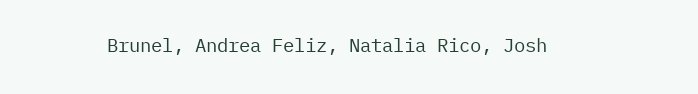Brunel, Andrea Feliz, Natalia Rico, Josh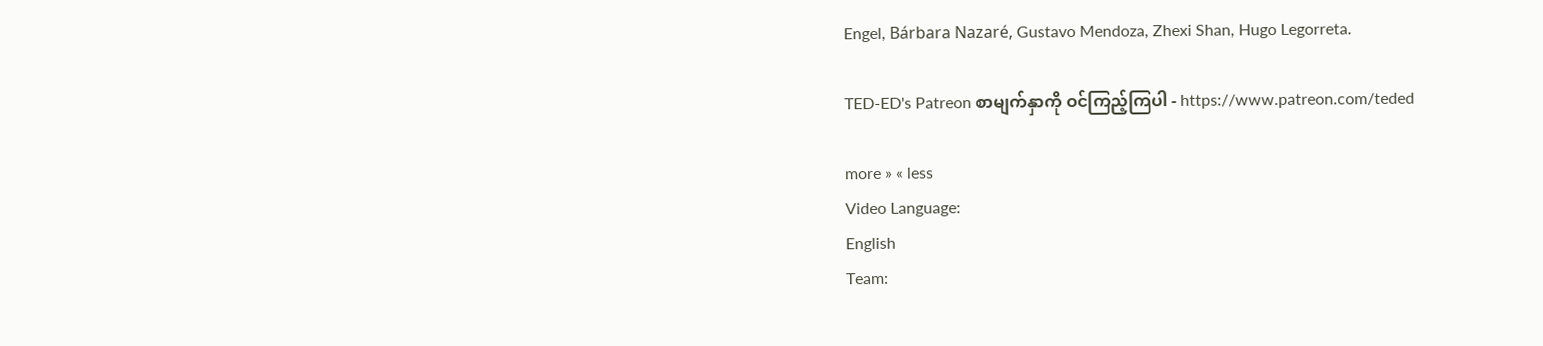Engel, Bárbara Nazaré, Gustavo Mendoza, Zhexi Shan, Hugo Legorreta.

TED-ED's Patreon စာမျက်နှာကို ဝင်ကြည့်ကြပါ - https://www.patreon.com/teded

more » « less
Video Language:
English
Team: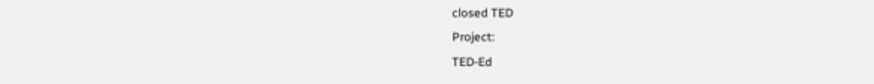closed TED
Project:
TED-Ed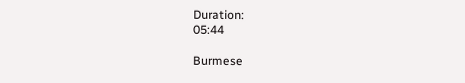Duration:
05:44

Burmese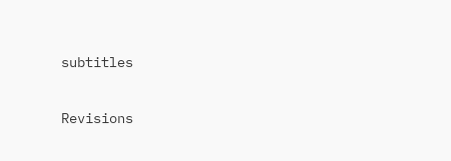subtitles

Revisions